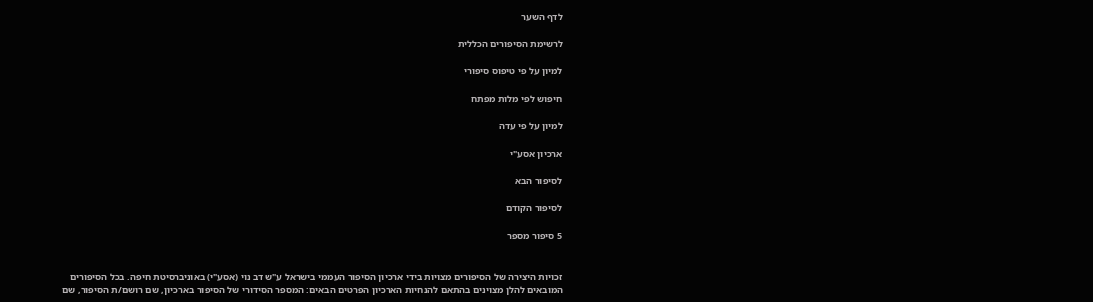לדף השער

לרשימת הסיפורים הכללית

למיון על פי טיפוס סיפורי

חיפוש לפי מלות מפתח

למיון על פי עדה

ארכיון אסע"י

לסיפור הבא

לסיפור הקודם

5 סיפור מספר


זכויות היצירה של הסיפורים מצויות בידי ארכיון הסיפור העממי בישראל ע"ש דב נוי (אסע"י) באוניברסיטת חיפה. בכל הסיפורים המובאים להלן מצוינים בהתאם להנחיות הארכיון הפרטים הבאים: המספר הסידורי של הסיפור בארכיון, שם רושם/ת הסיפור, שם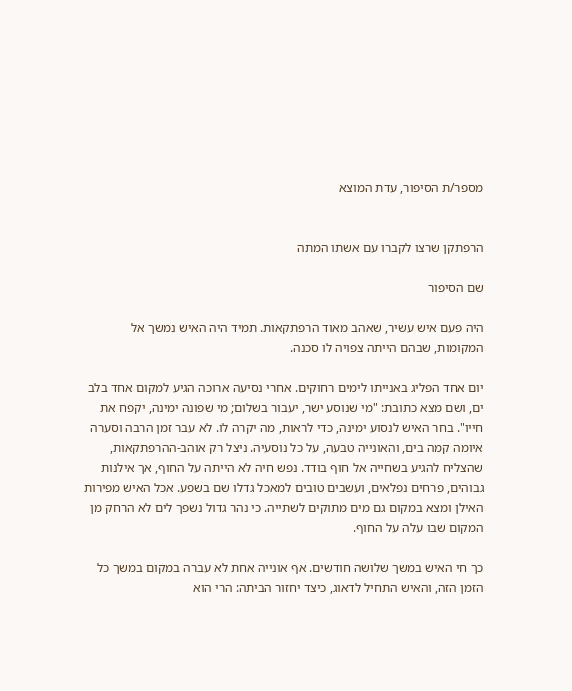מספר/ת הסיפור, עדת המוצא


הרפתקן שרצו לקברו עם אשתו המתה

שם הסיפור

היה פעם איש עשיר, שאהב מאוד הרפתקאות. תמיד היה האיש נמשך אל המקומות, שבהם הייתה צפויה לו סכנה.

יום אחד הפליג באנייתו לימים רחוקים. אחרי נסיעה ארוכה הגיע למקום אחד בלב ים, ושם מצא כתובת: "מי שנוסע ישר, יעבור בשלום; מי שפונה ימינה, יקפח את חייו". בחר האיש לנסוע ימינה, כדי לראות, מה יקרה לו. לא עבר זמן הרבה וסערה איומה קמה בים, והאונייה טבעה, על כל נוסעיה. ניצל רק אוהב-ההרפתקאות, שהצליח להגיע בשחייה אל חוף בודד. נפש חיה לא הייתה על החוף, אך אילנות גבוהים, פרחים נפלאים, ועשבים טובים למאכל גדלו שם בשפע. אכל האיש מפירות האילן ומצא במקום גם מים מתוקים לשתייה. כי נהר גדול נשפך לים לא הרחק מן המקום שבו עלה על החוף.

כך חי האיש במשך שלושה חודשים. אף אונייה אחת לא עברה במקום במשך כל הזמן הזה, והאיש התחיל לדאוג, כיצד יחזור הביתה: הרי הוא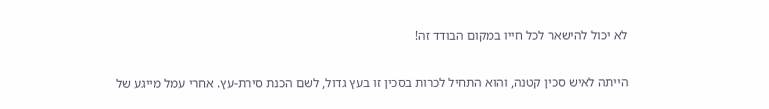לא יכול להישאר לכל חייו במקום הבודד זה!

הייתה לאיש סכין קטנה, והוא התחיל לכרות בסכין זו בעץ גדול, לשם הכנת סירת-עץ. אחרי עמל מייגע של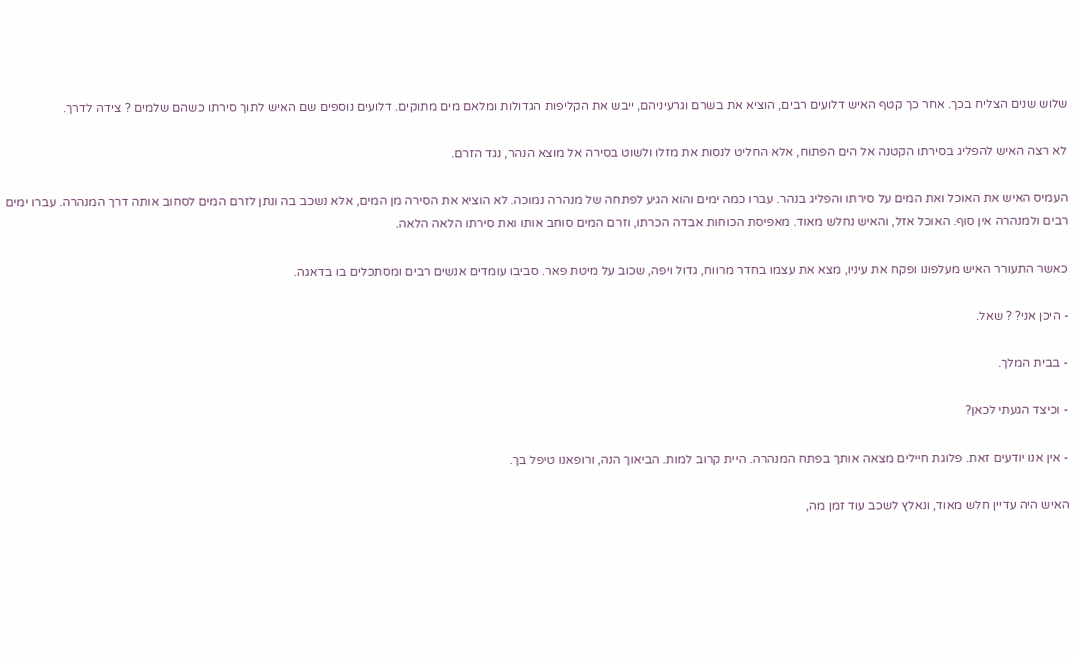שלוש שנים הצליח בכך. אחר כך קטף האיש דלועים רבים, הוציא את בשרם וגרעיניהם, ייבש את הקליפות הגדולות ומלאם מים מתוקים. דלועים נוספים שם האיש לתוך סירתו כשהם שלמים ? צידה לדרך.

לא רצה האיש להפליג בסירתו הקטנה אל הים הפתוח, אלא החליט לנסות את מזלו ולשוט בסירה אל מוצא הנהר, נגד הזרם.

העמיס האיש את האוכל ואת המים על סירתו והפליג בנהר. עברו כמה ימים והוא הגיע לפתחה של מנהרה נמוכה. לא הוציא את הסירה מן המים, אלא נשכב בה ונתן לזרם המים לסחוב אותה דרך המנהרה. עברו ימים רבים ולמנהרה אין סוף. האוכל אזל, והאיש נחלש מאוד. מאפיסת הכוחות אבדה הכרתו, וזרם המים סוחב אותו ואת סירתו הלאה הלאה.

כאשר התעורר האיש מעלפונו ופקח את עיניו, מצא את עצמו בחדר מרווח, גדול ויפה, שכוב על מיטת פאר. סביבו עומדים אנשים רבים ומסתכלים בו בדאגה.

- היכן אני? ? שאל.

- בבית המלך.

- וכיצד הגעתי לכאן?

- אין אנו יודעים זאת. פלוגת חיילים מצאה אותך בפתח המנהרה. היית קרוב למות. הביאוך הנה, ורופאנו טיפל בך.

האיש היה עדיין חלש מאוד, ונאלץ לשכב עוד זמן מה,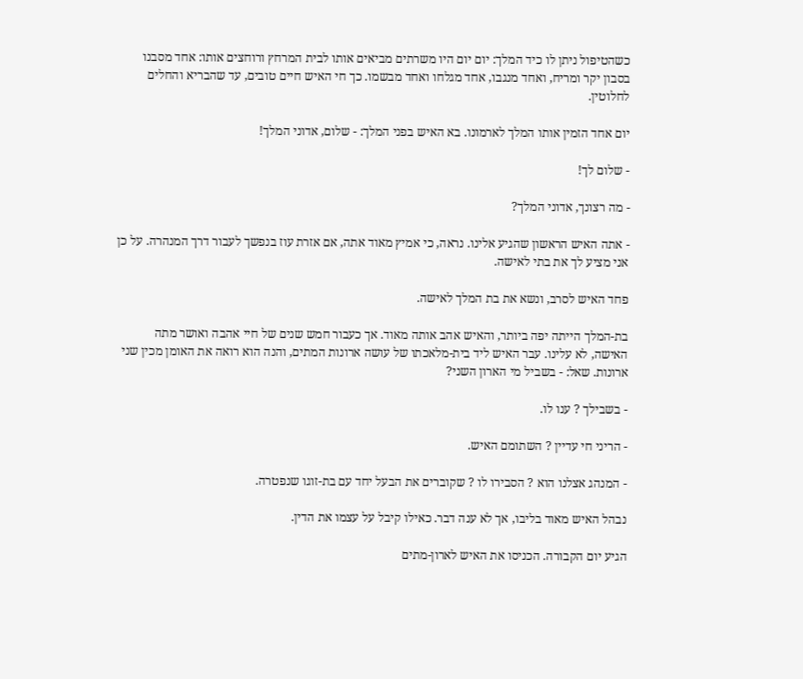כשהטיפול ניתן לו כיד המלך: יום יום היו משרתים מביאים אותו לבית המרחץ ורוחצים אותו: אחד מסבנו בסבון יקר ומריח, ואחד מנגבו, אחד מגלחו ואחד מבשמו. כך חי האיש חיים טובים, עד שהבריא והחלים לחלוטין.

יום אחד הזמין אותו המלך לארמונו. בא האיש בפני המלך: - שלום, אדוני המלך!

- שלום לך!

- מה רצונך, אדוני המלך?

- אתה האיש הראשון שהגיע אלינו. נראה, כי אמיץ מאוד אתה, אם אזרת עוז בנפשך לעבור דרך המנהרה. על כן אני מציע לך את בתי לאישה.

פחד האיש לסרב, ונשא את בת המלך לאישה.

בת-המלך הייתה יפה ביותר, והאיש אהב אותה מאוד. אך כעבור חמש שנים של חיי אהבה ואושר מתה האישה, לא עלינו. עבר האיש ליד בית-מלאכתו של עושה ארונות המתים, והנה הוא רואה את האומן מכין שני ארונות. שאל: - בשביל מי הארון השני?

- בשבילך ? ענו לו.

- הריני חי עדיין ? השתומם האיש.

- המנהג אצלנו הוא ? הסבירו לו ? שקוברים את הבעל יחד עם בת-זוגו שנפטרה.

נבהל האיש מאוד בליבו, אך לא ענה דבר. כאילו קיבל על עצמו את הדין.

הגיע יום הקבורה. הכניסו את האיש לארון-מתים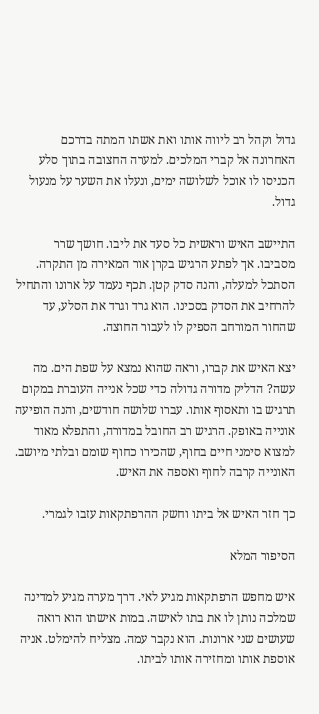גדול וקהל רב ליווה אותו ואת אשתו המתה בדרכם האחרונה אל קברי המלכים. למערה החצובה בתוך סלע הכניסו לו אוכל לשלושה ימים, ונעלו את השער על מנעול גדול.

התיישב האיש וראשית כל סעד את ליבו. חושך שרר מסביבו. אך לפתע הרגיש בקרן אור המאירה מן התקרה. הסתכל למעלה, והנה סדק קטן. תכף נעמד על ארונו והתחיל להרחיב את הסדק בסכינו. הוא גרד וגרד את הסלע, עד שהחור המורחב הספיק לו לעבור החוצה.

יצא האיש את קברו, וראה שהוא נמצא על שפת הים. מה עשה? הדליק מדורה גדולה כדי שכל אנייה העוברת במקום תרגיש בו ותאסוף אותו. עברו שלושה חודשים, והנה הופיעה אונייה באופק. הרגיש רב החובל במדורה, והתפלא מאוד למצוא סימני חיים בחוף, שהכירו כחוף שומם ובלתי מיושב. האונייה קרבה לחוף ואספה את האיש.

כך חזר האיש אל ביתו וחשק ההרפתקאות עזבו לגמרי.

הסיפור המלא

איש מחפש הרפתקאות מגיע לאי. דרך מערה מגיע למדינה שמלכה נותן לו את בתו לאישה. במות אישתו הוא רואה שעושים שני ארונות. הוא נקבר עמה. מצליח להימלט. אניה אוספת אותו ומחזירה אותו לביתו.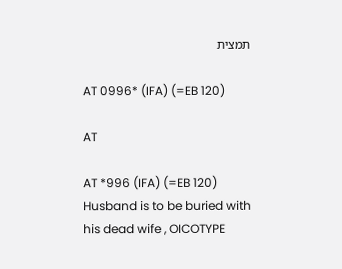תמצית

AT 0996* (IFA) (=EB 120)

AT

AT *996 (IFA) (=EB 120) Husband is to be buried with his dead wife , OICOTYPE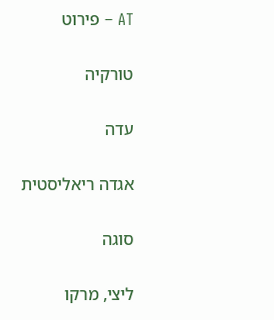AT – פירוט

טורקיה

עדה

אגדה ריאליסטית

סוגה

ליצי, מרקו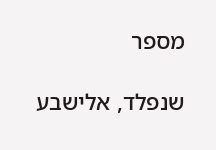מספר

שנפלד, אלישבע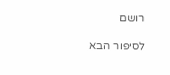רושם

לסיפור הבא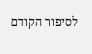לסיפור הקודם